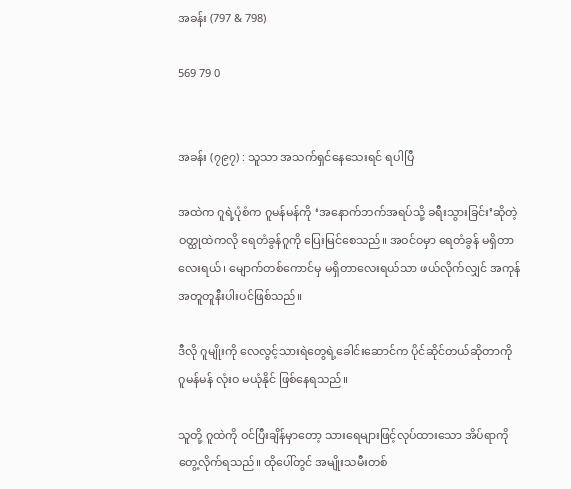အခန်း (797 & 798)

569 79 0


အခန်း (၇၉၇) : သူသာ အသက်ရှင်နေသေးရင် ရပါပြီ

အထဲက ဂူရဲ့ပုံစံက ဂူမန်မန်ကို ‘အနောက်ဘက်အရပ်သို့ ခရီးသွားခြင်း’ဆိုတဲ့ ဝတ္ထုထဲကလို ရေတံခွန်ဂူကို ပြေးမြင်စေသည်။ အဝင်ဝမှာ ရေတံခွန် မရှိတာလေးရယ်၊ မျောက်တစ်ကောင်မှ မရှိတာလေးရယ်သာ ဖယ်လိုက်လျှင် အကုန်အတူတူနီးပါးပင်ဖြစ်သည်။

ဒီလို ဂူမျိုးကို လေလွင့်သားရဲတွေရဲ့ခေါင်းဆောင်က ပိုင်ဆိုင်တယ်ဆိုတာကို ဂူမန်မန် လုံးဝ မယုံနိုင် ဖြစ်နေရသည်။

သူတို့ ဂူထဲကို ဝင်ပြီးချိန်မှာတော့ သားရေများဖြင့်လုပ်ထားသော အိပ်ရာကိုတွေ့လိုက်ရသည်။ ထိုပေါ်တွင် အမျိုးသမီးတစ်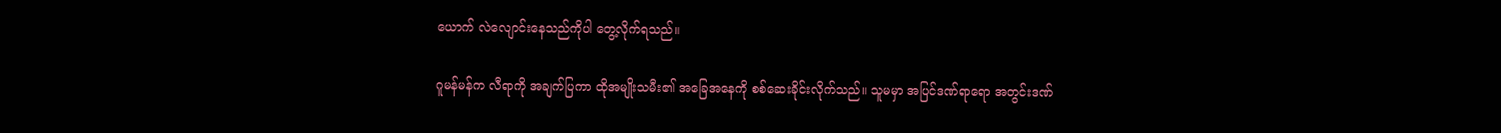ယောက် လဲလျောင်းနေသည်ကိုပါ တွေ့လိုက်ရသည်။

ဂူမန်မန်က လီရာကို အချက်ပြကာ ထိုအမျိုးသမီး၏ အခြေအနေကို စစ်ဆေးခိုင်းလိုက်သည်။ သူမမှာ အပြင်ဒဏ်ရာရော အတွင်းဒဏ်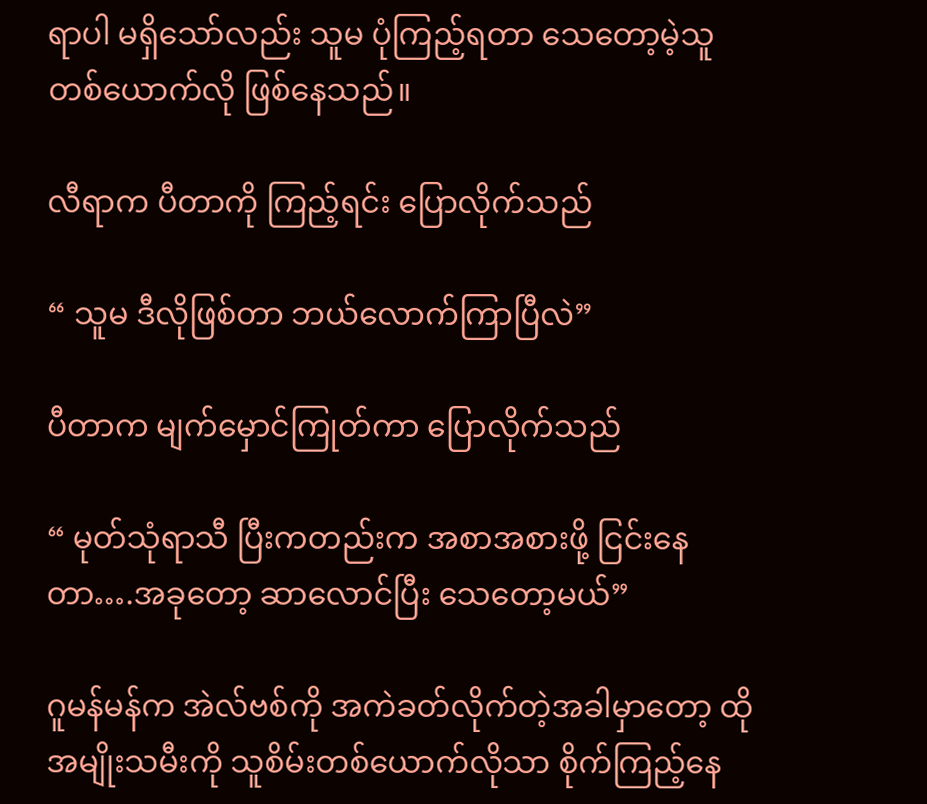ရာပါ မရှိသော်လည်း သူမ ပုံကြည့်ရတာ သေတော့မဲ့သူ တစ်ယောက်လို ဖြစ်နေသည်။

လီရာက ပီတာကို ကြည့်ရင်း ပြောလိုက်သည်

“ သူမ ဒီလိုဖြစ်တာ ဘယ်လောက်ကြာပြီလဲ”

ပီတာက မျက်မှောင်ကြုတ်ကာ ပြောလိုက်သည်

“ မုတ်သုံရာသီ ပြီးကတည်းက အစာအစားဖို့ ငြင်းနေတာ….အခုတော့ ဆာလောင်ပြီး သေတော့မယ်”

ဂူမန်မန်က အဲလ်ဗစ်ကို အကဲခတ်လိုက်တဲ့အခါမှာတော့ ထိုအမျိုးသမီးကို သူစိမ်းတစ်ယောက်လိုသာ စိုက်ကြည့်နေ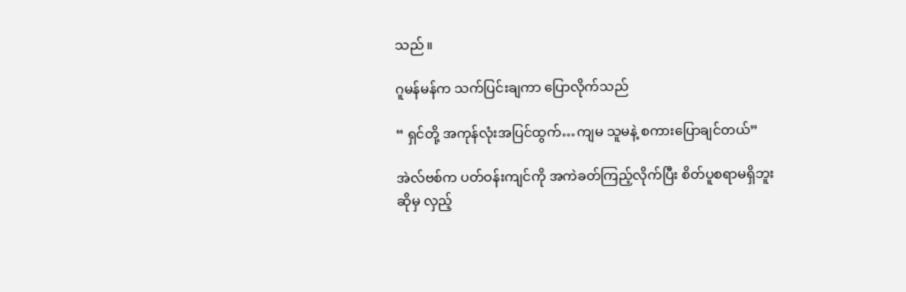သည်။

ဂူမန်မန်က သက်ပြင်းချကာ ပြောလိုက်သည်

“ ရှင်တို့ အကုန်လုံးအပြင်ထွက်…ကျမ သူမနဲ့ စကားပြောချင်တယ်”

အဲလ်ဗစ်က ပတ်ဝန်းကျင်ကို အကဲခတ်ကြည့်လိုက်ပြီး စိတ်ပူစရာမရှိဘူးဆိုမှ လှည့်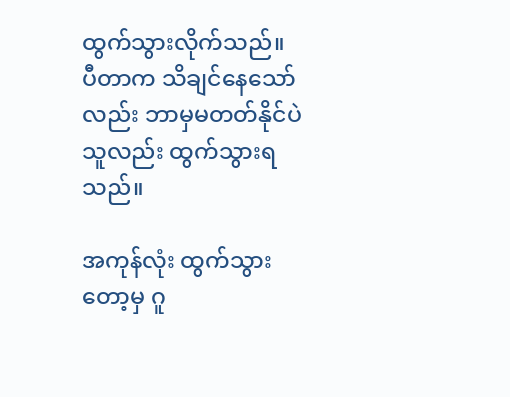ထွက်သွားလိုက်သည်။ ပီတာက သိချင်နေသော်လည်း ဘာမှမတတ်နိုင်ပဲ သူလည်း ထွက်သွားရသည်။

အကုန်လုံး ထွက်သွားတော့မှ ဂူ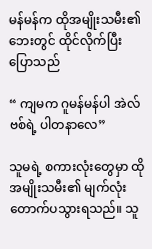မန်မန်က ထိုအမျိုးသမီး၏ ဘေးတွင် ထိုင်လိုက်ပြီး ပြောသည်

“ ကျမက ဂူမန်မန်ပါ အဲလ်ဗစ်ရဲ့ ပါတနာလေ”

သူမရဲ့ စကားလုံးတွေမှာ ထိုအမျိုးသမီး၏ မျက်လုံးတောက်ပသွားရသည်။ သူ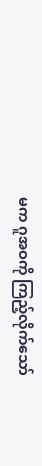မက ဂူအဝကို ကြည့်လိုက်သော်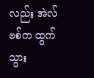လည်း အဲလ်ဗစ်က ထွက်သွား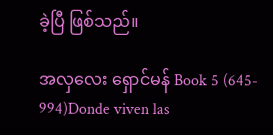ခဲ့ပြီ ဖြစ်သည်။

အလှလေး ရှောင်မန် Book 5 (645- 994)Donde viven las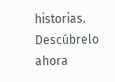historias. Descúbrelo ahora